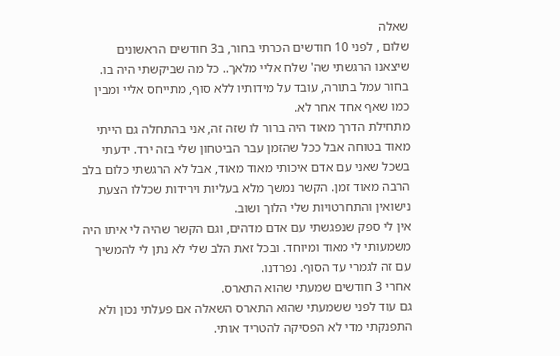שאלה
שלום , לפני 10 חודשים הכרתי בחור, ב3 חודשים הראשונים שיצאנו הרגשתי שה' שלח אליי מלאך.. כל מה שביקשתי היה בו. בחור עמל בתורה, עובד על מידותיו ללא סוף, מתייחס אליי ומבין כמו שאף אחד אחר לא.
מתחילת הדרך מאוד היה ברור לו שזה זה, אני בהתחלה גם הייתי מאוד בטוחה אבל ככל שהזמן עבר הביטחון שלי בזה ירד. ידעתי בשכל שאני עם אדם איכותי מאוד מאוד, אבל לא הרגשתי כלום בלב הרבה מאוד זמן. הקשר נמשך מלא בעליות וירידות שכללו הצעת נישואין והתחרטויות שלי הלוך ושוב.
אין לי ספק שנפגשתי עם אדם מדהים, וגם הקשר שהיה לי איתו היה משמעותי לי מאוד ומיוחד. ובכל זאת הלב שלי לא נתן לי להמשיך עם זה לגמרי עד הסוף. נפרדנו.
אחרי 3 חודשים שמעתי שהוא התארס.
גם עוד לפני ששמעתי שהוא התארס השאלה אם פעלתי נכון ולא התפנקתי מדי לא הפסיקה להטריד אותי.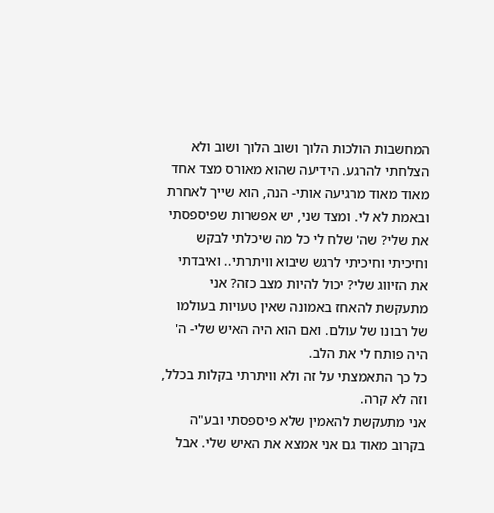המחשבות הולכות הלוך ושוב הלוך ושוב ולא הצלחתי להרגע. הידיעה שהוא מאורס מצד אחד מאוד מאוד מרגיעה אותי- הנה, הוא שייך לאחרת ובאמת לא לי. ומצד שני, יש אפשרות שפיספסתי את שלי? שה' שלח לי כל מה שיכלתי לבקש וחיכיתי וחיכיתי לרגש שיבוא וויתרתי.. ואיבדתי את הזיווג שלי? יכול להיות מצב כזה? אני מתעקשת להאחז באמונה שאין טעויות בעולמו של רבונו של עולם. ואם הוא היה האיש שלי- ה' היה פותח לי את הלב.
כל כך התאמצתי על זה ולא וויתרתי בקלות בכלל, וזה לא קרה.
אני מתעקשת להאמין שלא פיספסתי ובע"ה בקרוב מאוד גם אני אמצא את האיש שלי. אבל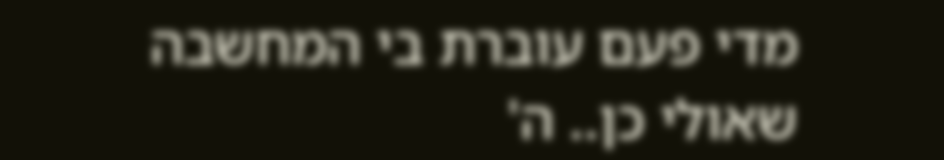מדי פעם עוברת בי המחשבה שאולי כן.. ה'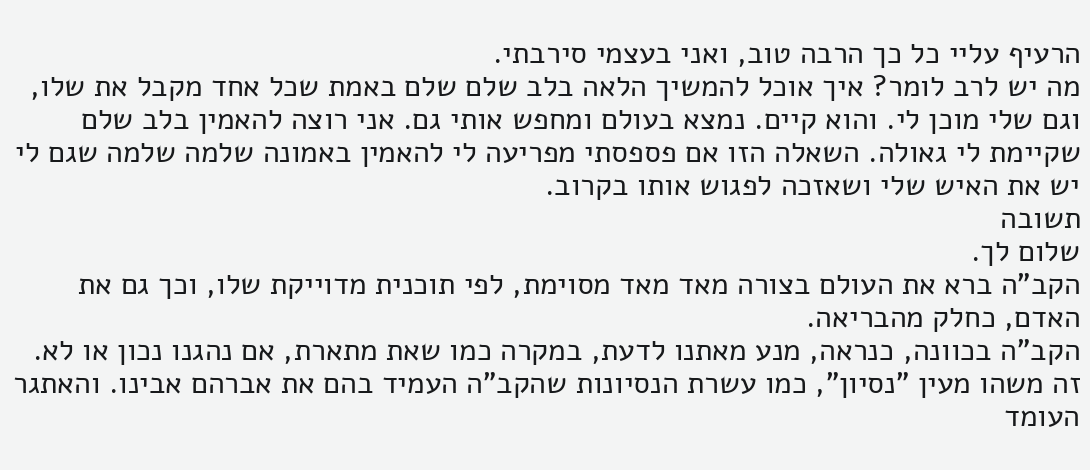הרעיף עליי כל כך הרבה טוב, ואני בעצמי סירבתי.
מה יש לרב לומר? איך אוכל להמשיך הלאה בלב שלם שלם באמת שכל אחד מקבל את שלו, וגם שלי מוכן לי. והוא קיים. נמצא בעולם ומחפש אותי גם. אני רוצה להאמין בלב שלם שקיימת לי גאולה. השאלה הזו אם פספסתי מפריעה לי להאמין באמונה שלמה שלמה שגם לי יש את האיש שלי ושאזכה לפגוש אותו בקרוב.
תשובה
שלום לך.
הקב"ה ברא את העולם בצורה מאד מאד מסוימת, לפי תוכנית מדוייקת שלו, וכך גם את האדם, כחלק מהבריאה.
הקב"ה בכוונה, כנראה, מנע מאתנו לדעת, במקרה כמו שאת מתארת, אם נהגנו נכון או לא. זה משהו מעין "נסיון", כמו עשרת הנסיונות שהקב"ה העמיד בהם את אברהם אבינו. והאתגר העומד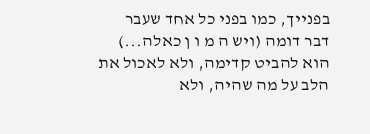בפנייך, כמו בפני כל אחד שעבר דבר דומה (ויש ה מ ו ן כאלה...) הוא להביט קדימה, ולא לאכול את הלב על מה שהיה, ולא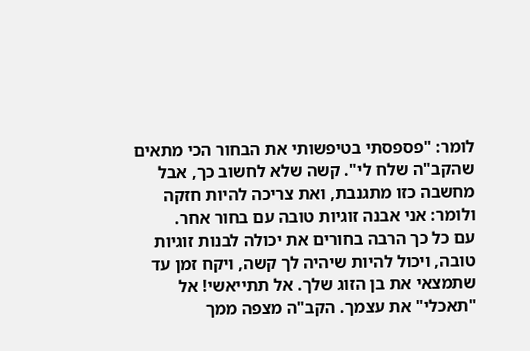לומר: "פספסתי בטיפשותי את הבחור הכי מתאים שהקב"ה שלח לי". קשה שלא לחשוב כך, אבל מחשבה כזו מתגנבת, ואת צריכה להיות חזקה ולומר: אני אבנה זוגיות טובה עם בחור אחר.
עם כל כך הרבה בחורים את יכולה לבנות זוגיות טובה, ויכול להיות שיהיה לך קשה, ויקח זמן עד שתמצאי את בן הזוג שלך. אל תתייאשי! אל "תאכלי" את עצמך. הקב"ה מצפה ממך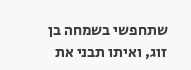שתחפשי בשמחה בן זוג, ואיתו תבני את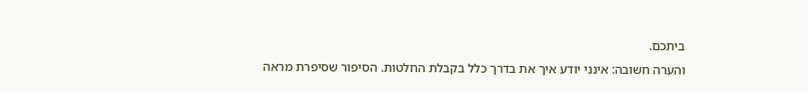ביתכם.
והערה חשובה: אינני יודע איך את בדרך כלל בקבלת החלטות. הסיפור שסיפרת מראה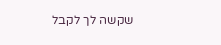שקשה לך לקבל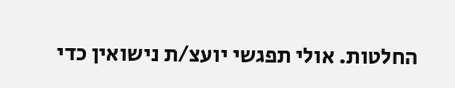החלטות. אולי תפגשי יועצ/ת נישואין כדי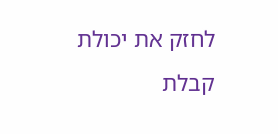לחזק את יכולת קבלת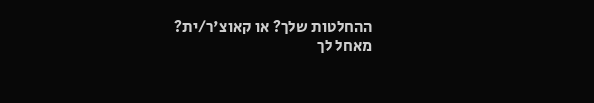ההחלטות שלך? או קאוצ'ר/ית?
מאחל לך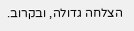הצלחה גדולה, ובקרוב.